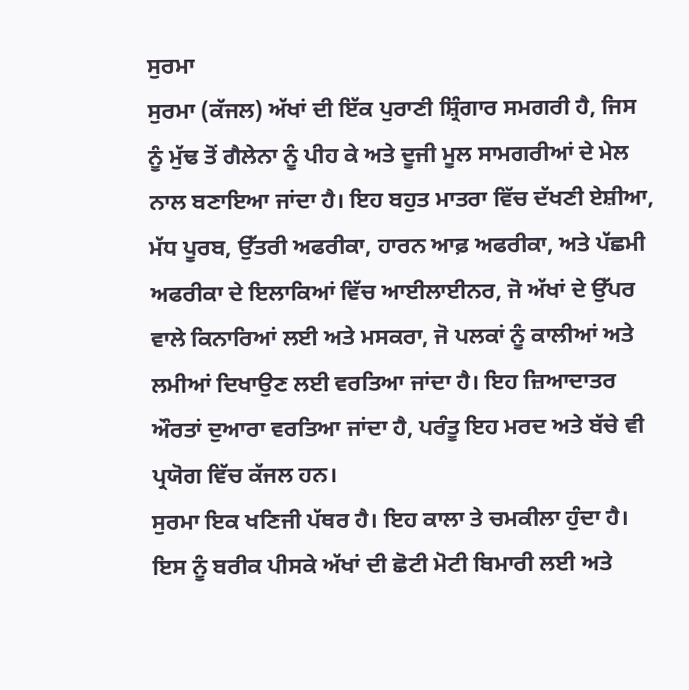ਸੁਰਮਾ
ਸੁਰਮਾ (ਕੱਜਲ) ਅੱਖਾਂ ਦੀ ਇੱਕ ਪੁਰਾਣੀ ਸ਼੍ਰਿੰਗਾਰ ਸਮਗਰੀ ਹੈ, ਜਿਸ ਨੂੰ ਮੁੱਢ ਤੋਂ ਗੈਲੇਨਾ ਨੂੰ ਪੀਹ ਕੇ ਅਤੇ ਦੂਜੀ ਮੂਲ ਸਾਮਗਰੀਆਂ ਦੇ ਮੇਲ ਨਾਲ ਬਣਾਇਆ ਜਾਂਦਾ ਹੈ। ਇਹ ਬਹੁਤ ਮਾਤਰਾ ਵਿੱਚ ਦੱਖਣੀ ਏਸ਼ੀਆ, ਮੱਧ ਪੂਰਬ, ਉੱਤਰੀ ਅਫਰੀਕਾ, ਹਾਰਨ ਆਫ਼ ਅਫਰੀਕਾ, ਅਤੇ ਪੱਛਮੀ ਅਫਰੀਕਾ ਦੇ ਇਲਾਕਿਆਂ ਵਿੱਚ ਆਈਲਾਈਨਰ, ਜੋ ਅੱਖਾਂ ਦੇ ਉੱਪਰ ਵਾਲੇ ਕਿਨਾਰਿਆਂ ਲਈ ਅਤੇ ਮਸਕਰਾ, ਜੋ ਪਲਕਾਂ ਨੂੰ ਕਾਲੀਆਂ ਅਤੇ ਲਮੀਆਂ ਦਿਖਾਉਣ ਲਈ ਵਰਤਿਆ ਜਾਂਦਾ ਹੈ। ਇਹ ਜ਼ਿਆਦਾਤਰ ਔਰਤਾਂ ਦੁਆਰਾ ਵਰਤਿਆ ਜਾਂਦਾ ਹੈ, ਪਰੰਤੂ ਇਹ ਮਰਦ ਅਤੇ ਬੱਚੇ ਵੀ ਪ੍ਰਯੋਗ ਵਿੱਚ ਕੱਜਲ ਹਨ।
ਸੁਰਮਾ ਇਕ ਖਣਿਜੀ ਪੱਥਰ ਹੈ। ਇਹ ਕਾਲਾ ਤੇ ਚਮਕੀਲਾ ਹੁੰਦਾ ਹੈ। ਇਸ ਨੂੰ ਬਰੀਕ ਪੀਸਕੇ ਅੱਖਾਂ ਦੀ ਛੋਟੀ ਮੋਟੀ ਬਿਮਾਰੀ ਲਈ ਅਤੇ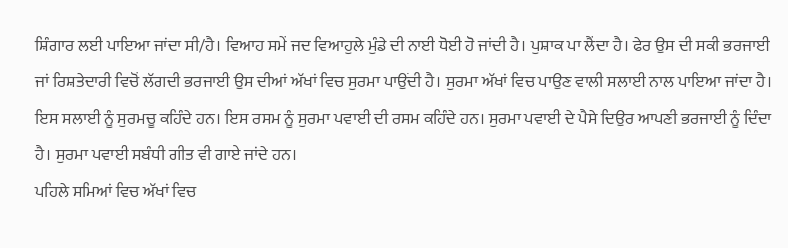ਸ਼ਿੰਗਾਰ ਲਈ ਪਾਇਆ ਜਾਂਦਾ ਸੀ/ਹੈ। ਵਿਆਹ ਸਮੇਂ ਜਦ ਵਿਆਹੁਲੇ ਮੁੰਡੇ ਦੀ ਨਾਈ ਧੋਈ ਹੋ ਜਾਂਦੀ ਹੈ। ਪੁਸ਼ਾਕ ਪਾ ਲੈਂਦਾ ਹੈ। ਫੇਰ ਉਸ ਦੀ ਸਕੀ ਭਰਜਾਈ ਜਾਂ ਰਿਸ਼ਤੇਦਾਰੀ ਵਿਚੋਂ ਲੱਗਦੀ ਭਰਜਾਈ ਉਸ ਦੀਆਂ ਅੱਖਾਂ ਵਿਚ ਸੁਰਮਾ ਪਾਉਂਦੀ ਹੈ। ਸੁਰਮਾ ਅੱਖਾਂ ਵਿਚ ਪਾਉਣ ਵਾਲੀ ਸਲਾਈ ਨਾਲ ਪਾਇਆ ਜਾਂਦਾ ਹੈ। ਇਸ ਸਲਾਈ ਨੂੰ ਸੁਰਮਚੂ ਕਹਿੰਦੇ ਹਨ। ਇਸ ਰਸਮ ਨੂੰ ਸੁਰਮਾ ਪਵਾਈ ਦੀ ਰਸਮ ਕਹਿੰਦੇ ਹਨ। ਸੁਰਮਾ ਪਵਾਈ ਦੇ ਪੈਸੇ ਦਿਉਰ ਆਪਣੀ ਭਰਜਾਈ ਨੂੰ ਦਿੰਦਾ ਹੈ। ਸੁਰਮਾ ਪਵਾਈ ਸਬੰਧੀ ਗੀਤ ਵੀ ਗਾਏ ਜਾਂਦੇ ਹਨ।
ਪਹਿਲੇ ਸਮਿਆਂ ਵਿਚ ਅੱਖਾਂ ਵਿਚ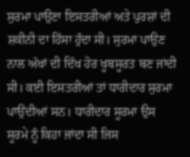ਸੁਰਮਾ ਪਾਉਣਾ ਇਸਤਰੀਆਂ ਅਤੇ ਪੁਰਸ਼ਾਂ ਦੀ ਸ਼ਕੀਨੀ ਦਾ ਹਿੱਸਾ ਹੁੰਦਾ ਸੀ। ਸੁਰਮਾ ਪਾਉਣ ਨਾਲ ਅੱਖਾਂ ਦੀ ਦਿੱਖ ਹੋਰ ਖੂਬਸੂਰਤ ਬਣ ਜਾਂਦੀ ਸੀ। ਕਈ ਇਸਤਰੀਆਂ ਤਾਂ ਧਾਰੀਦਾਰ ਸੁਰਮਾ ਪਾਉਂਦੀਆਂ ਸਨ। ਧਾਰੀਦਾਰ ਸੂਰਮਾ ਉਸ ਸੂਰਮੇ ਨੂੰ ਕਿਹਾ ਜਾਂਦਾ ਸੀ ਜਿਸ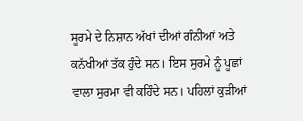ਸੂਰਮੇ ਦੇ ਨਿਸ਼ਾਨ ਅੱਖਾਂ ਦੀਆਂ ਗੰਨੀਆਂ ਅਤੇ ਕਨੱਖੀਆਂ ਤੱਕ ਹੁੰਦੇ ਸਨ। ਇਸ ਸੁਰਮੇ ਨੂੰ ਪੂਛਾਂ ਵਾਲਾ ਸੁਰਮਾ ਵੀ ਕਹਿੰਦੇ ਸਨ। ਪਹਿਲਾਂ ਕੁੜੀਆਂ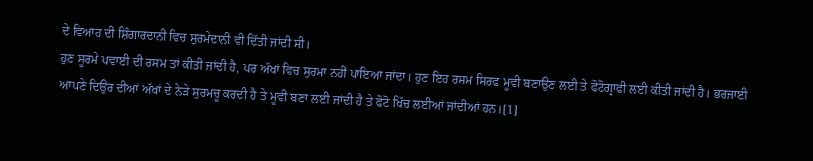ਦੇ ਵਿਆਹ ਦੀ ਸ਼ਿੰਗਾਰਦਾਨੀ ਵਿਚ ਸੁਰਮੇਦਾਨੀ ਵੀ ਦਿੱਤੀ ਜਾਂਦੀ ਸੀ।
ਹੁਣ ਸੂਰਮੇ ਪਵਾਈ ਦੀ ਰਸਮ ਤਾਂ ਕੀਤੀ ਜਾਂਦੀ ਹੈ, ਪਰ ਅੱਖਾਂ ਵਿਚ ਸੁਰਮਾ ਨਹੀਂ ਪਾਇਆ ਜਾਂਦਾ। ਹੁਣ ਇਹ ਰਸਮ ਸਿਰਫ ਮੂਵੀ ਬਣਾਉਣ ਲਈ ਤੇ ਫੋਟੋਗ੍ਰਾਫੀ ਲਈ ਕੀਤੀ ਜਾਂਦੀ ਹੈ। ਭਰਜਾਈ ਆਪਣੇ ਦਿਉਰ ਦੀਆਂ ਅੱਖਾਂ ਦੇ ਨੇੜੇ ਸੁਰਮਚੂ ਕਰਦੀ ਹੈ ਤੇ ਮੂਵੀ ਬਣਾ ਲਈ ਜਾਂਦੀ ਹੈ ਤੇ ਫੋਟੋ ਖਿੱਚ ਲਈਆਂ ਜਾਂਦੀਆਂ ਹਨ।[1]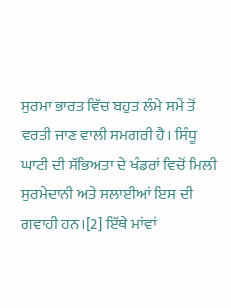ਸੁਰਮਾ ਭਾਰਤ ਵਿੱਚ ਬਹੁਤ ਲੰਮੇ ਸਮੇਂ ਤੋਂ ਵਰਤੀ ਜਾਣ ਵਾਲੀ ਸਮਗਰੀ ਹੈ। ਸਿੰਧੂ ਘਾਟੀ ਦੀ ਸੱਭਿਅਤਾ ਦੇ ਖੰਡਰਾਂ ਵਿਚੋਂ ਮਿਲੀ ਸੁਰਮੇਦਾਨੀ ਅਤੇ ਸਲਾਈਆਂ ਇਸ ਦੀ ਗਵਾਹੀ ਹਨ।[2] ਇੱਥੇ ਮਾਂਵਾਂ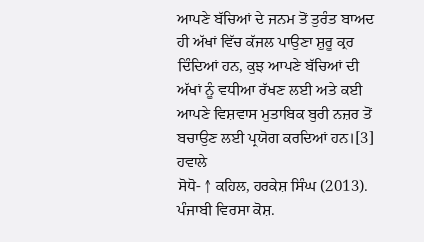ਆਪਣੇ ਬੱਚਿਆਂ ਦੇ ਜਨਮ ਤੋਂ ਤੁਰੰਤ ਬਾਅਦ ਹੀ ਅੱਖਾਂ ਵਿੱਚ ਕੱਜਲ ਪਾਉਣਾ ਸ਼ੁਰੂ ਕ੍ਰਰ ਦਿੰਦਿਆਂ ਹਨ, ਕੁਝ ਆਪਣੇ ਬੱਚਿਆਂ ਦੀ ਅੱਖਾਂ ਨੂੰ ਵਧੀਆ ਰੱਖਣ ਲਈ ਅਤੇ ਕਈ ਆਪਣੇ ਵਿਸ਼ਵਾਸ ਮੁਤਾਬਿਕ ਬੁਰੀ ਨਜ਼ਰ ਤੋਂ ਬਚਾਉਣ ਲਈ ਪ੍ਰਯੋਗ ਕਰਦਿਆਂ ਹਨ।[3]
ਹਵਾਲੇ
ਸੋਧੋ- ↑ ਕਹਿਲ, ਹਰਕੇਸ਼ ਸਿੰਘ (2013). ਪੰਜਾਬੀ ਵਿਰਸਾ ਕੋਸ਼.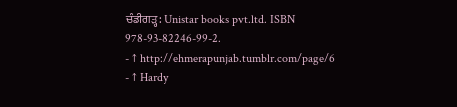ਚੰਡੀਗੜ੍ਹ: Unistar books pvt.ltd. ISBN 978-93-82246-99-2.
- ↑ http://ehmerapunjab.tumblr.com/page/6
- ↑ Hardy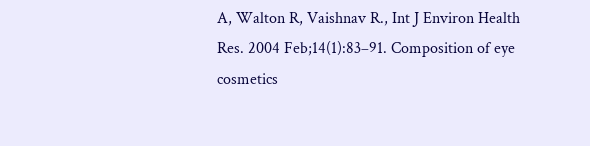A, Walton R, Vaishnav R., Int J Environ Health Res. 2004 Feb;14(1):83–91. Composition of eye cosmetics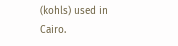(kohls) used in Cairo.